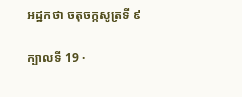អដ្ឋកថា ចតុចក្កសូត្រទី ៩

ក្បាលទី 19 ·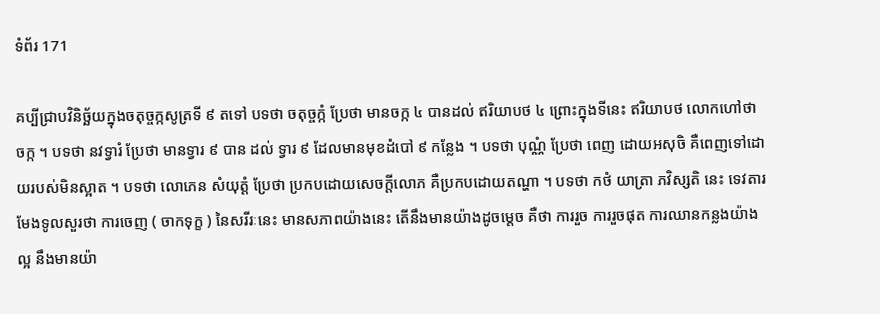ទំព័រ 171

គប្បីជ្រាបវិនិច្ឆ័យក្នុងចតុច្ចក្កសូត្រទី ៩ តទៅ បទថា ចតុច្ចក្កំ ប្រែថា មានចក្ក ៤ បានដល់ ឥរិយាបថ ៤ ព្រោះក្នុងទីនេះ ឥរិយាបថ លោកហៅថា ចក្ក ។ បទថា នវទ្វារំ ប្រែថា មានទ្វារ ៩ បាន ដល់ ទ្វារ ៩ ដែលមានមុខដំបៅ ៩ កន្លែង ។ បទថា បុណ្ណំ ប្រែថា ពេញ ដោយអសុចិ គឺពេញទៅដោយរបស់មិនស្អាត ។ បទថា លោភេន សំយុត្តំ ប្រែថា ប្រកបដោយសេចក្តីលោភ គឺប្រកបដោយតណ្ហា ។ បទថា កថំ យាត្រា ភវិស្សតិ នេះ ទេវតារមែងទូលសួរថា ការចេញ ( ចាកទុក្ខ ) នៃសរីរៈនេះ មានសភាពយ៉ាងនេះ តើនឹងមានយ៉ាងដូចម្តេច គឺថា ការរួច ការរួចផុត ការឈានកន្លងយ៉ាងល្អ នឹងមានយ៉ា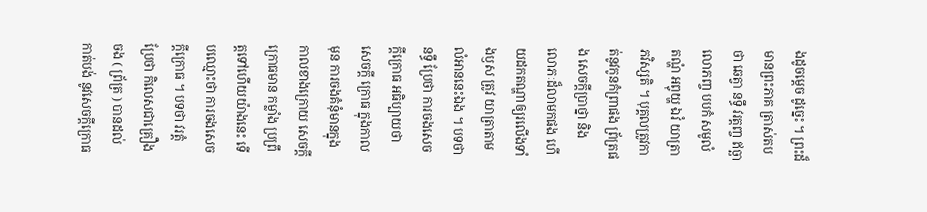ងដូចម្តេច ដូច្នេះ ។ ព្រះដ៏មានព្រះភាគ ត្រាស់តបថា ឆេត្វា នទ្ធឹ វរត្តញ្ច ឥច្ឆាលោភញ្ច បបកំ សមូលំ តណ្ហំ អព្វុយ្ហ ឯវំ យាត្រា ភវិស្សតិ ។ បុគ្គលត្រូវកាត់នូវកូនកំព្រាផង ព្រ័ត្រផង សេចក្តីប្រាថ្នា និង លោភៈដ៏លាមកផង ហើយដកតណ្ហាឲ្យរលើងទាំងឫស ត្រូវ យាត្រាតាមលំអាននេះឯង ។ បទថា នទ្ធឹ ប្រែថា ការចងសេចក្តីក្រោធ អធិប្បាយថា សេចក្តី ក្រោធ ក្នុងកាលមុន ការចងគំនុំមានក្នុងកាលខាងក្រោយ សេចក្តីក្រោធមាន កម្លាំង ប្រព្រឹត្តទៅហើយយ៉ាងនេះ ទើបឈ្មោះថា ការចងសេចក្តីក្រោធ ។ បទថា វរត្តំ ប្រែថា កិលេសជាគ្រឿងចង ( ព្រ័ត្រ ) បានដល់ កាត់បង់ នូវសេចក្តីក្រោធ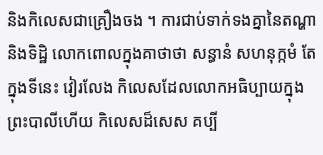និងកិលេសជាគ្រឿងចង ។ ការជាប់ទាក់ទងគ្នានៃតណ្ហា និងទិដ្ឋិ លោកពោលក្នុងគាថាថា សន្ធានំ សហនុក្កមំ តែក្នុងទីនេះ វៀរលែង កិលេសដែលលោកអធិប្បាយក្នុងព្រះបាលីហើយ កិលេសដ៏សេស គប្បី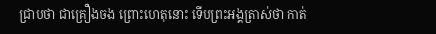ជ្រាបថា ជាគ្រឿងចង ព្រោះហេតុនោះ ទើបព្រះអង្គត្រាស់ថា កាត់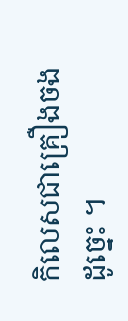កិលេសជាគ្រឿងចង ដូច្នេះ ។